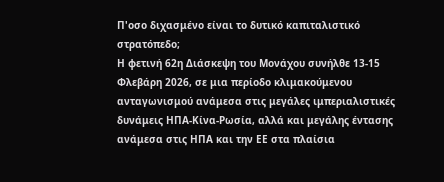Π'οσο διχασμένο είναι το δυτικό καπιταλιστικό στρατόπεδο;
Η φετινή 62η Διάσκεψη του Μονάχου συνήλθε 13-15 Φλεβάρη 2026, σε μια περίοδο κλιμακούμενου ανταγωνισμού ανάμεσα στις μεγάλες ιμπεριαλιστικές δυνάμεις ΗΠΑ-Κίνα-Ρωσία, αλλά και μεγάλης έντασης ανάμεσα στις ΗΠΑ και την ΕΕ στα πλαίσια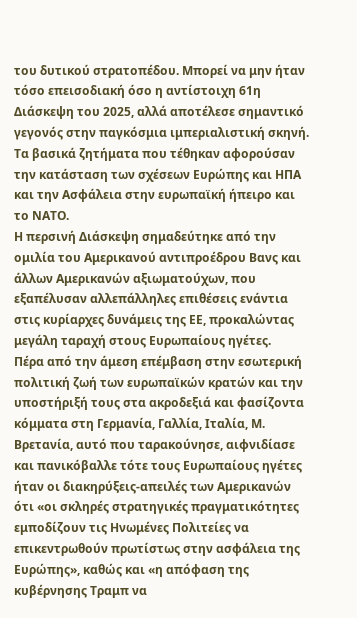του δυτικού στρατοπέδου. Μπορεί να μην ήταν τόσο επεισοδιακή όσο η αντίστοιχη 61η Διάσκεψη του 2025, αλλά αποτέλεσε σημαντικό γεγονός στην παγκόσμια ιμπεριαλιστική σκηνή. Τα βασικά ζητήματα που τέθηκαν αφορούσαν την κατάσταση των σχέσεων Ευρώπης και ΗΠΑ και την Ασφάλεια στην ευρωπαϊκή ήπειρο και το ΝΑΤΟ.
Η περσινή Διάσκεψη σημαδεύτηκε από την ομιλία του Αμερικανού αντιπροέδρου Βανς και άλλων Αμερικανών αξιωματούχων, που εξαπέλυσαν αλλεπάλληλες επιθέσεις ενάντια στις κυρίαρχες δυνάμεις της ΕΕ, προκαλώντας μεγάλη ταραχή στους Ευρωπαίους ηγέτες.
Πέρα από την άμεση επέμβαση στην εσωτερική πολιτική ζωή των ευρωπαϊκών κρατών και την υποστήριξή τους στα ακροδεξιά και φασίζοντα κόμματα στη Γερμανία, Γαλλία, Ιταλία, Μ. Βρετανία, αυτό που ταρακούνησε, αιφνιδίασε και πανικόβαλλε τότε τους Ευρωπαίους ηγέτες ήταν οι διακηρύξεις-απειλές των Αμερικανών ότι «οι σκληρές στρατηγικές πραγματικότητες εμποδίζουν τις Ηνωμένες Πολιτείες να επικεντρωθούν πρωτίστως στην ασφάλεια της Ευρώπης», καθώς και «η απόφαση της κυβέρνησης Τραμπ να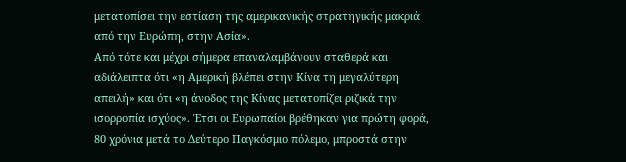μετατοπίσει την εστίαση της αμερικανικής στρατηγικής μακριά από την Ευρώπη, στην Ασία».
Από τότε και μέχρι σήμερα επαναλαμβάνουν σταθερά και αδιάλειπτα ότι «η Αμερική βλέπει στην Κίνα τη μεγαλύτερη απειλή» και ότι «η άνοδος της Κίνας μετατοπίζει ριζικά την ισορροπία ισχύος». Έτσι οι Ευρωπαίοι βρέθηκαν για πρώτη φορά, 80 χρόνια μετά το Δεύτερο Παγκόσμιο πόλεμο, μπροστά στην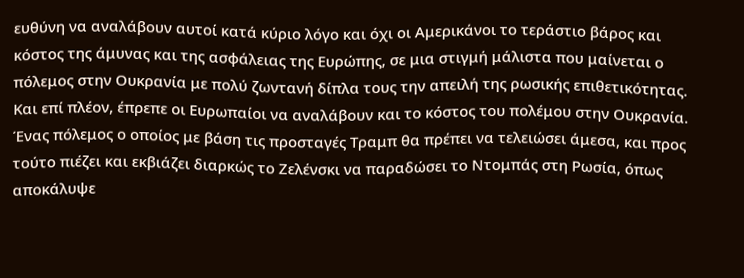ευθύνη να αναλάβουν αυτοί κατά κύριο λόγο και όχι οι Αμερικάνοι το τεράστιο βάρος και κόστος της άμυνας και της ασφάλειας της Ευρώπης, σε μια στιγμή μάλιστα που μαίνεται ο πόλεμος στην Ουκρανία με πολύ ζωντανή δίπλα τους την απειλή της ρωσικής επιθετικότητας. Και επί πλέον, έπρεπε οι Ευρωπαίοι να αναλάβουν και το κόστος του πολέμου στην Ουκρανία. Ένας πόλεμος ο οποίος με βάση τις προσταγές Τραμπ θα πρέπει να τελειώσει άμεσα, και προς τούτο πιέζει και εκβιάζει διαρκώς το Ζελένσκι να παραδώσει το Ντομπάς στη Ρωσία, όπως αποκάλυψε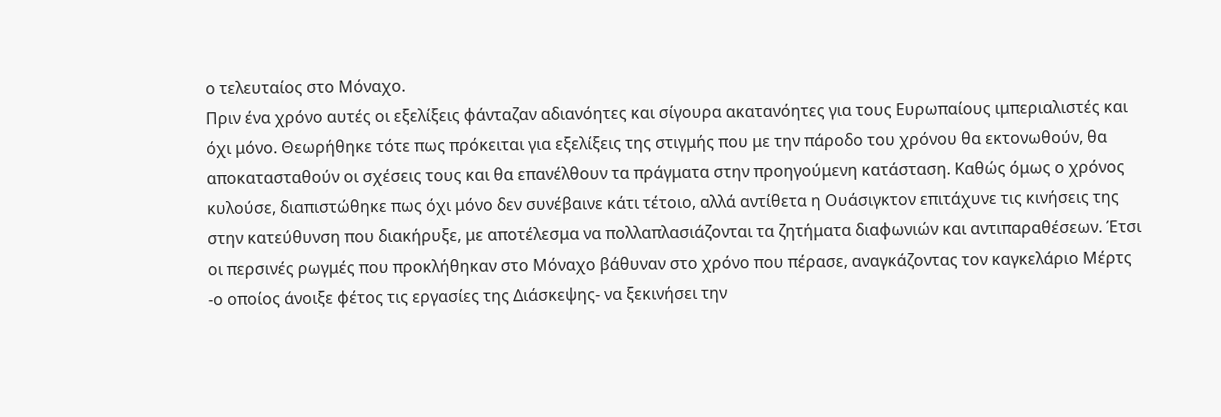ο τελευταίος στο Μόναχο.
Πριν ένα χρόνο αυτές οι εξελίξεις φάνταζαν αδιανόητες και σίγουρα ακατανόητες για τους Ευρωπαίους ιμπεριαλιστές και όχι μόνο. Θεωρήθηκε τότε πως πρόκειται για εξελίξεις της στιγμής που με την πάροδο του χρόνου θα εκτονωθούν, θα αποκατασταθούν οι σχέσεις τους και θα επανέλθουν τα πράγματα στην προηγούμενη κατάσταση. Καθώς όμως ο χρόνος κυλούσε, διαπιστώθηκε πως όχι μόνο δεν συνέβαινε κάτι τέτοιο, αλλά αντίθετα η Ουάσιγκτον επιτάχυνε τις κινήσεις της στην κατεύθυνση που διακήρυξε, με αποτέλεσμα να πολλαπλασιάζονται τα ζητήματα διαφωνιών και αντιπαραθέσεων. Έτσι οι περσινές ρωγμές που προκλήθηκαν στο Μόναχο βάθυναν στο χρόνο που πέρασε, αναγκάζοντας τον καγκελάριο Μέρτς -ο οποίος άνοιξε φέτος τις εργασίες της Διάσκεψης- να ξεκινήσει την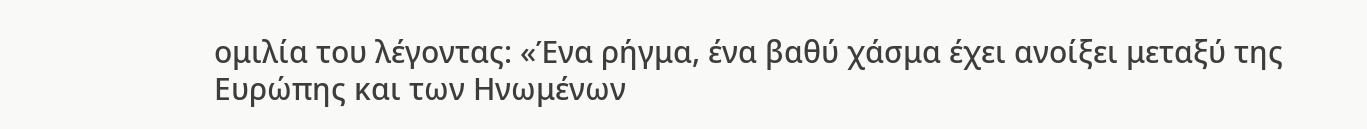ομιλία του λέγοντας: «Ένα ρήγμα, ένα βαθύ χάσμα έχει ανοίξει μεταξύ της Ευρώπης και των Ηνωμένων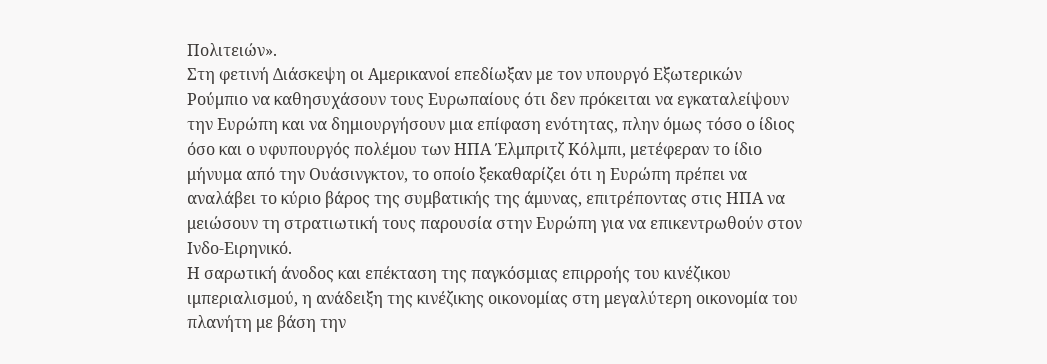Πολιτειών».
Στη φετινή Διάσκεψη οι Αμερικανοί επεδίωξαν με τον υπουργό Εξωτερικών Ρούμπιο να καθησυχάσουν τους Ευρωπαίους ότι δεν πρόκειται να εγκαταλείψουν την Ευρώπη και να δημιουργήσουν μια επίφαση ενότητας, πλην όμως τόσο ο ίδιος όσο και ο υφυπουργός πολέμου των ΗΠΑ Έλμπριτζ Κόλμπι, μετέφεραν το ίδιο μήνυμα από την Ουάσινγκτον, το οποίο ξεκαθαρίζει ότι η Ευρώπη πρέπει να αναλάβει το κύριο βάρος της συμβατικής της άμυνας, επιτρέποντας στις ΗΠΑ να μειώσουν τη στρατιωτική τους παρουσία στην Ευρώπη για να επικεντρωθούν στον Ινδο-Ειρηνικό.
Η σαρωτική άνοδος και επέκταση της παγκόσμιας επιρροής του κινέζικου ιμπεριαλισμού, η ανάδειξη της κινέζικης οικονομίας στη μεγαλύτερη οικονομία του πλανήτη με βάση την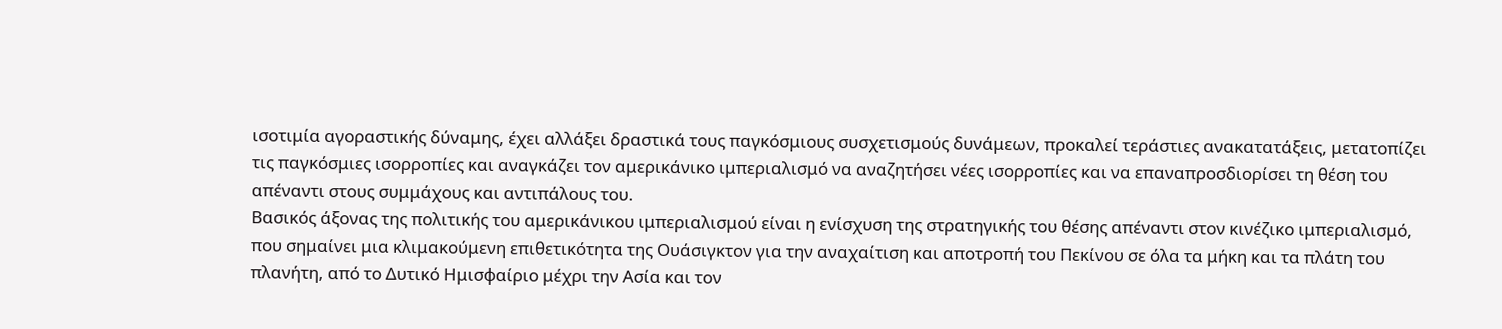ισοτιμία αγοραστικής δύναμης, έχει αλλάξει δραστικά τους παγκόσμιους συσχετισμούς δυνάμεων, προκαλεί τεράστιες ανακατατάξεις, μετατοπίζει τις παγκόσμιες ισορροπίες και αναγκάζει τον αμερικάνικο ιμπεριαλισμό να αναζητήσει νέες ισορροπίες και να επαναπροσδιορίσει τη θέση του απέναντι στους συμμάχους και αντιπάλους του.
Βασικός άξονας της πολιτικής του αμερικάνικου ιμπεριαλισμού είναι η ενίσχυση της στρατηγικής του θέσης απέναντι στον κινέζικο ιμπεριαλισμό, που σημαίνει μια κλιμακούμενη επιθετικότητα της Ουάσιγκτον για την αναχαίτιση και αποτροπή του Πεκίνου σε όλα τα μήκη και τα πλάτη του πλανήτη, από το Δυτικό Ημισφαίριο μέχρι την Ασία και τον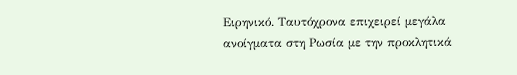Ειρηνικό. Ταυτόχρονα επιχειρεί μεγάλα ανοίγματα στη Ρωσία με την προκλητικά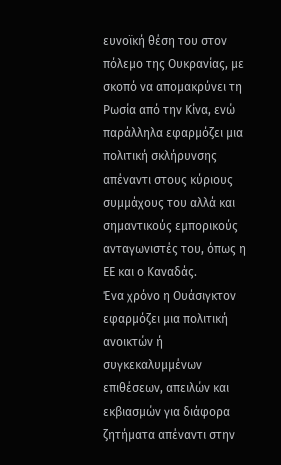ευνοϊκή θέση του στον πόλεμο της Ουκρανίας, με σκοπό να απομακρύνει τη Ρωσία από την Κίνα, ενώ παράλληλα εφαρμόζει μια πολιτική σκλήρυνσης απέναντι στους κύριους συμμάχους του αλλά και σημαντικούς εμπορικούς ανταγωνιστές του, όπως η ΕΕ και ο Καναδάς.
Ένα χρόνο η Ουάσιγκτον εφαρμόζει μια πολιτική ανοικτών ή συγκεκαλυμμένων επιθέσεων, απειλών και εκβιασμών για διάφορα ζητήματα απέναντι στην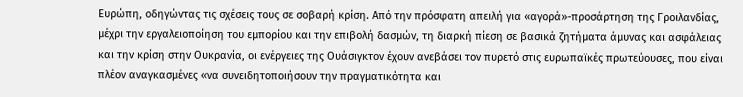Ευρώπη, οδηγώντας τις σχέσεις τους σε σοβαρή κρίση. Από την πρόσφατη απειλή για «αγορά»-προσάρτηση της Γροιλανδίας, μέχρι την εργαλειοποίηση του εμπορίου και την επιβολή δασμών, τη διαρκή πίεση σε βασικά ζητήματα άμυνας και ασφάλειας και την κρίση στην Ουκρανία, οι ενέργειες της Ουάσιγκτον έχουν ανεβάσει τον πυρετό στις ευρωπαϊκές πρωτεύουσες, που είναι πλέον αναγκασμένες «να συνειδητοποιήσουν την πραγματικότητα και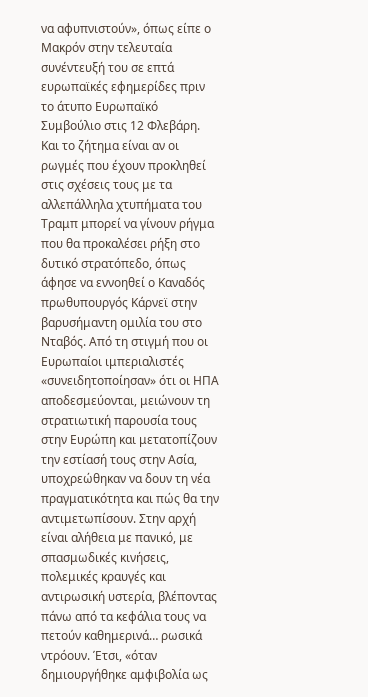να αφυπνιστούν», όπως είπε ο Μακρόν στην τελευταία συνέντευξή του σε επτά ευρωπαϊκές εφημερίδες πριν το άτυπο Ευρωπαϊκό Συμβούλιο στις 12 Φλεβάρη. Και το ζήτημα είναι αν οι ρωγμές που έχουν προκληθεί στις σχέσεις τους με τα αλλεπάλληλα χτυπήματα του Τραμπ μπορεί να γίνουν ρήγμα που θα προκαλέσει ρήξη στο δυτικό στρατόπεδο, όπως άφησε να εννοηθεί ο Καναδός πρωθυπουργός Κάρνεϊ στην βαρυσήμαντη ομιλία του στο Νταβός. Από τη στιγμή που οι Ευρωπαίοι ιμπεριαλιστές «συνειδητοποίησαν» ότι οι ΗΠΑ αποδεσμεύονται, μειώνουν τη στρατιωτική παρουσία τους στην Ευρώπη και μετατοπίζουν την εστίασή τους στην Ασία, υποχρεώθηκαν να δουν τη νέα πραγματικότητα και πώς θα την αντιμετωπίσουν. Στην αρχή είναι αλήθεια με πανικό, με σπασμωδικές κινήσεις, πολεμικές κραυγές και αντιρωσική υστερία, βλέποντας πάνω από τα κεφάλια τους να πετούν καθημερινά… ρωσικά ντρόουν. Έτσι, «όταν δημιουργήθηκε αμφιβολία ως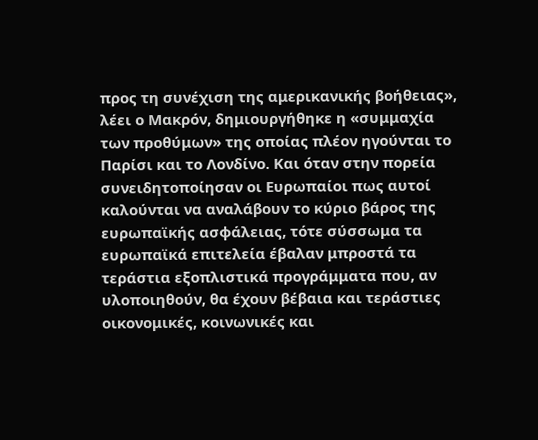προς τη συνέχιση της αμερικανικής βοήθειας», λέει ο Μακρόν, δημιουργήθηκε η «συμμαχία των προθύμων» της οποίας πλέον ηγούνται το Παρίσι και το Λονδίνο. Και όταν στην πορεία συνειδητοποίησαν οι Ευρωπαίοι πως αυτοί καλούνται να αναλάβουν το κύριο βάρος της ευρωπαϊκής ασφάλειας, τότε σύσσωμα τα ευρωπαϊκά επιτελεία έβαλαν μπροστά τα τεράστια εξοπλιστικά προγράμματα που, αν υλοποιηθούν, θα έχουν βέβαια και τεράστιες οικονομικές, κοινωνικές και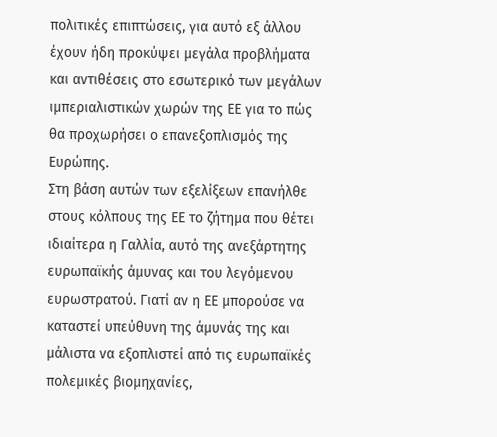πολιτικές επιπτώσεις, για αυτό εξ άλλου έχουν ήδη προκύψει μεγάλα προβλήματα και αντιθέσεις στο εσωτερικό των μεγάλων ιμπεριαλιστικών χωρών της ΕΕ για το πώς θα προχωρήσει ο επανεξοπλισμός της Ευρώπης.
Στη βάση αυτών των εξελίξεων επανήλθε στους κόλπους της ΕΕ το ζήτημα που θέτει ιδιαίτερα η Γαλλία, αυτό της ανεξάρτητης ευρωπαϊκής άμυνας και του λεγόμενου ευρωστρατού. Γιατί αν η ΕΕ μπορούσε να καταστεί υπεύθυνη της άμυνάς της και μάλιστα να εξοπλιστεί από τις ευρωπαϊκές πολεμικές βιομηχανίες,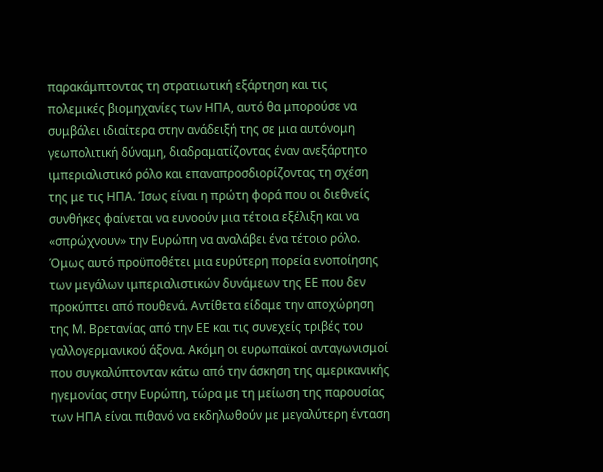παρακάμπτοντας τη στρατιωτική εξάρτηση και τις πολεμικές βιομηχανίες των ΗΠΑ, αυτό θα μπορούσε να συμβάλει ιδιαίτερα στην ανάδειξή της σε μια αυτόνομη γεωπολιτική δύναμη, διαδραματίζοντας έναν ανεξάρτητο ιμπεριαλιστικό ρόλο και επαναπροσδιορίζοντας τη σχέση της με τις ΗΠΑ. Ίσως είναι η πρώτη φορά που οι διεθνείς συνθήκες φαίνεται να ευνοούν μια τέτοια εξέλιξη και να «σπρώχνουν» την Ευρώπη να αναλάβει ένα τέτοιο ρόλο. Όμως αυτό προϋποθέτει μια ευρύτερη πορεία ενοποίησης των μεγάλων ιμπεριαλιστικών δυνάμεων της ΕΕ που δεν προκύπτει από πουθενά. Αντίθετα είδαμε την αποχώρηση της Μ. Βρετανίας από την ΕΕ και τις συνεχείς τριβές του γαλλογερμανικού άξονα. Ακόμη οι ευρωπαϊκοί ανταγωνισμοί που συγκαλύπτονταν κάτω από την άσκηση της αμερικανικής ηγεμονίας στην Ευρώπη, τώρα με τη μείωση της παρουσίας των ΗΠΑ είναι πιθανό να εκδηλωθούν με μεγαλύτερη ένταση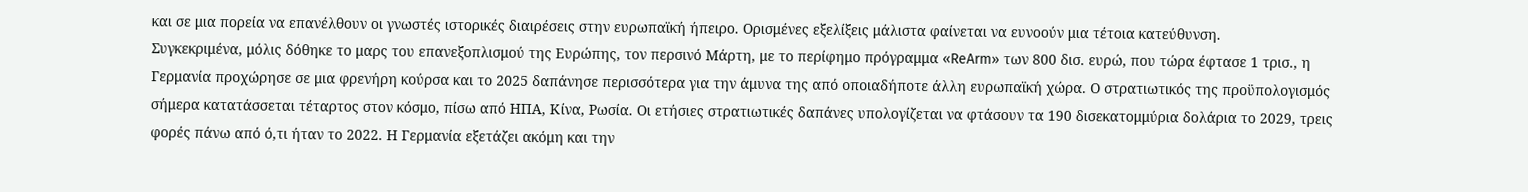και σε μια πορεία να επανέλθουν οι γνωστές ιστορικές διαιρέσεις στην ευρωπαϊκή ήπειρο. Ορισμένες εξελίξεις μάλιστα φαίνεται να ευνοούν μια τέτοια κατεύθυνση.
Συγκεκριμένα, μόλις δόθηκε το μαρς του επανεξοπλισμού της Ευρώπης, τον περσινό Μάρτη, με το περίφημο πρόγραμμα «ReArm» των 800 δισ. ευρώ, που τώρα έφτασε 1 τρισ., η Γερμανία προχώρησε σε μια φρενήρη κούρσα και το 2025 δαπάνησε περισσότερα για την άμυνα της από οποιαδήποτε άλλη ευρωπαϊκή χώρα. Ο στρατιωτικός της προϋπολογισμός σήμερα κατατάσσεται τέταρτος στον κόσμο, πίσω από ΗΠΑ, Κίνα, Ρωσία. Οι ετήσιες στρατιωτικές δαπάνες υπολογίζεται να φτάσουν τα 190 δισεκατομμύρια δολάρια το 2029, τρεις φορές πάνω από ό,τι ήταν το 2022. Η Γερμανία εξετάζει ακόμη και την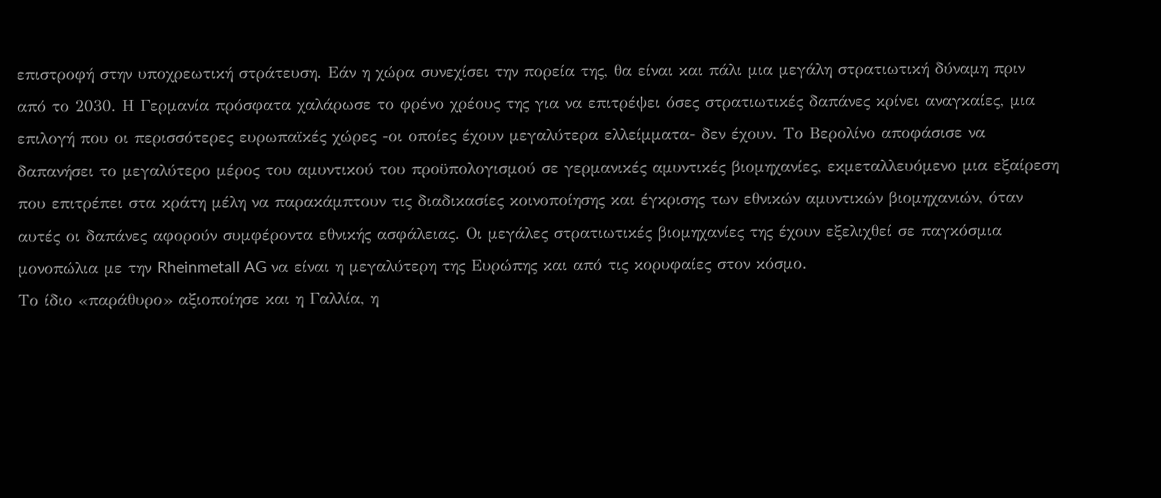επιστροφή στην υποχρεωτική στράτευση. Εάν η χώρα συνεχίσει την πορεία της, θα είναι και πάλι μια μεγάλη στρατιωτική δύναμη πριν από το 2030. Η Γερμανία πρόσφατα χαλάρωσε το φρένο χρέους της για να επιτρέψει όσες στρατιωτικές δαπάνες κρίνει αναγκαίες, μια επιλογή που οι περισσότερες ευρωπαϊκές χώρες -οι οποίες έχουν μεγαλύτερα ελλείμματα- δεν έχουν. Το Βερολίνο αποφάσισε να δαπανήσει το μεγαλύτερο μέρος του αμυντικού του προϋπολογισμού σε γερμανικές αμυντικές βιομηχανίες, εκμεταλλευόμενο μια εξαίρεση που επιτρέπει στα κράτη μέλη να παρακάμπτουν τις διαδικασίες κοινοποίησης και έγκρισης των εθνικών αμυντικών βιομηχανιών, όταν αυτές οι δαπάνες αφορούν συμφέροντα εθνικής ασφάλειας. Οι μεγάλες στρατιωτικές βιομηχανίες της έχουν εξελιχθεί σε παγκόσμια μονοπώλια με την Rheinmetall AG να είναι η μεγαλύτερη της Ευρώπης και από τις κορυφαίες στον κόσμο.
Το ίδιο «παράθυρο» αξιοποίησε και η Γαλλία, η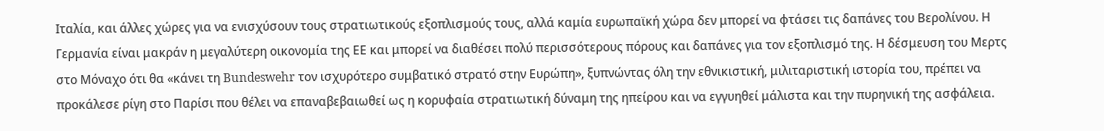Ιταλία, και άλλες χώρες για να ενισχύσουν τους στρατιωτικούς εξοπλισμούς τους, αλλά καμία ευρωπαϊκή χώρα δεν μπορεί να φτάσει τις δαπάνες του Βερολίνου. Η Γερμανία είναι μακράν η μεγαλύτερη οικονομία της ΕΕ και μπορεί να διαθέσει πολύ περισσότερους πόρους και δαπάνες για τον εξοπλισμό της. Η δέσμευση του Μερτς στο Μόναχο ότι θα «κάνει τη Bundeswehr τον ισχυρότερο συμβατικό στρατό στην Ευρώπη», ξυπνώντας όλη την εθνικιστική, μιλιταριστική ιστορία του, πρέπει να προκάλεσε ρίγη στο Παρίσι που θέλει να επαναβεβαιωθεί ως η κορυφαία στρατιωτική δύναμη της ηπείρου και να εγγυηθεί μάλιστα και την πυρηνική της ασφάλεια.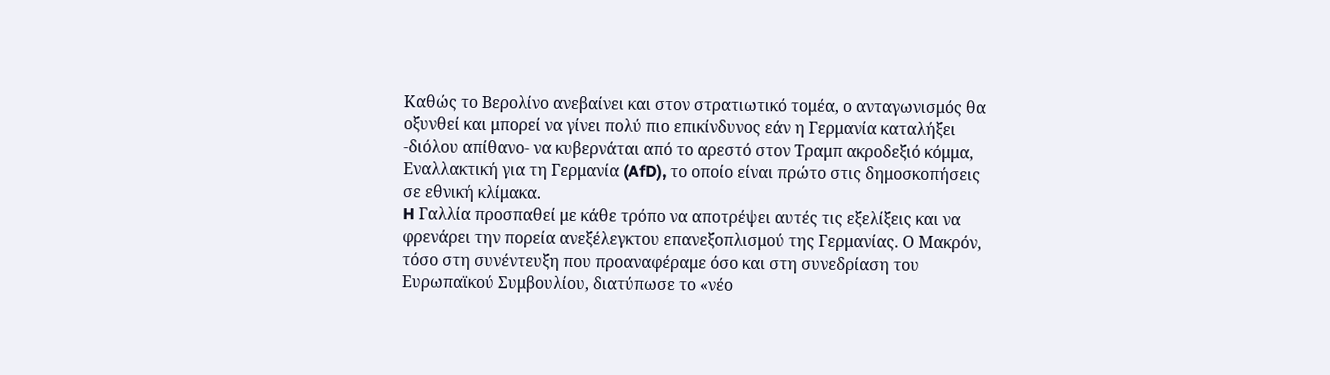Καθώς το Βερολίνο ανεβαίνει και στον στρατιωτικό τομέα, ο ανταγωνισμός θα οξυνθεί και μπορεί να γίνει πολύ πιο επικίνδυνος εάν η Γερμανία καταλήξει -διόλου απίθανο- να κυβερνάται από το αρεστό στον Τραμπ ακροδεξιό κόμμα, Εναλλακτική για τη Γερμανία (AfD), το οποίο είναι πρώτο στις δημοσκοπήσεις σε εθνική κλίμακα.
H Γαλλία προσπαθεί με κάθε τρόπο να αποτρέψει αυτές τις εξελίξεις και να φρενάρει την πορεία ανεξέλεγκτου επανεξοπλισμού της Γερμανίας. Ο Μακρόν, τόσο στη συνέντευξη που προαναφέραμε όσο και στη συνεδρίαση του Ευρωπαϊκού Συμβουλίου, διατύπωσε το «νέο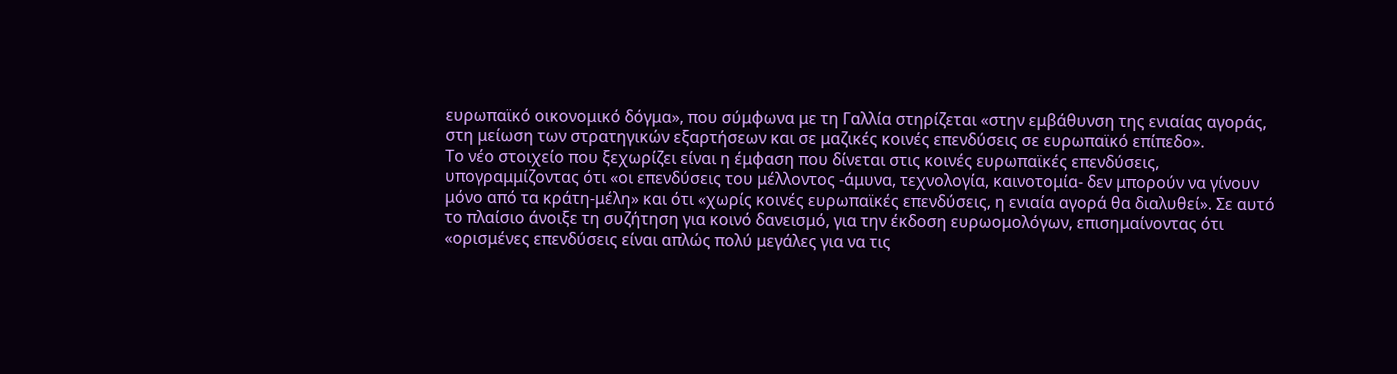ευρωπαϊκό οικονομικό δόγμα», που σύμφωνα με τη Γαλλία στηρίζεται «στην εμβάθυνση της ενιαίας αγοράς, στη μείωση των στρατηγικών εξαρτήσεων και σε μαζικές κοινές επενδύσεις σε ευρωπαϊκό επίπεδο».
Το νέο στοιχείο που ξεχωρίζει είναι η έμφαση που δίνεται στις κοινές ευρωπαϊκές επενδύσεις, υπογραμμίζοντας ότι «οι επενδύσεις του μέλλοντος -άμυνα, τεχνολογία, καινοτομία- δεν μπορούν να γίνουν μόνο από τα κράτη-μέλη» και ότι «χωρίς κοινές ευρωπαϊκές επενδύσεις, η ενιαία αγορά θα διαλυθεί». Σε αυτό το πλαίσιο άνοιξε τη συζήτηση για κοινό δανεισμό, για την έκδοση ευρωομολόγων, επισημαίνοντας ότι «ορισμένες επενδύσεις είναι απλώς πολύ μεγάλες για να τις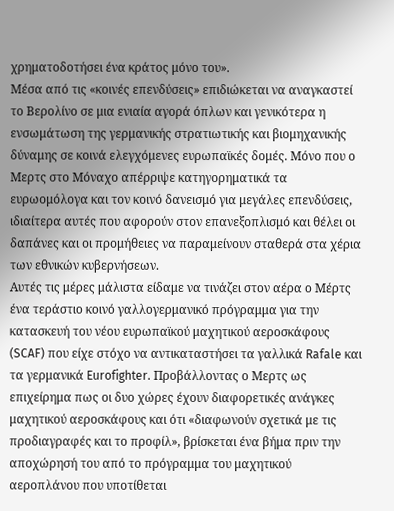χρηματοδοτήσει ένα κράτος μόνο του».
Μέσα από τις «κοινές επενδύσεις» επιδιώκεται να αναγκαστεί το Βερολίνο σε μια ενιαία αγορά όπλων και γενικότερα η ενσωμάτωση της γερμανικής στρατιωτικής και βιομηχανικής δύναμης σε κοινά ελεγχόμενες ευρωπαϊκές δομές. Μόνο που ο Μερτς στο Μόναχο απέρριψε κατηγορηματικά τα ευρωομόλογα και τον κοινό δανεισμό για μεγάλες επενδύσεις, ιδιαίτερα αυτές που αφορούν στον επανεξοπλισμό και θέλει οι δαπάνες και οι προμήθειες να παραμείνουν σταθερά στα χέρια των εθνικών κυβερνήσεων.
Αυτές τις μέρες μάλιστα είδαμε να τινάζει στον αέρα ο Μέρτς ένα τεράστιο κοινό γαλλογερμανικό πρόγραμμα για την κατασκευή του νέου ευρωπαϊκού μαχητικού αεροσκάφους (SCAF) που είχε στόχο να αντικαταστήσει τα γαλλικά Rafale και τα γερμανικά Eurofighter. Προβάλλοντας ο Μερτς ως επιχείρημα πως οι δυο χώρες έχουν διαφορετικές ανάγκες μαχητικού αεροσκάφους και ότι «διαφωνούν σχετικά με τις προδιαγραφές και το προφίλ», βρίσκεται ένα βήμα πριν την αποχώρησή του από το πρόγραμμα του μαχητικού αεροπλάνου που υποτίθεται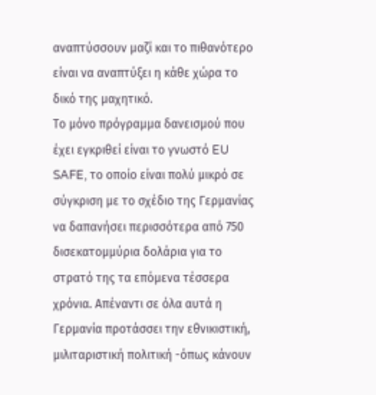αναπτύσσουν μαζί και το πιθανότερο είναι να αναπτύξει η κάθε χώρα το δικό της μαχητικό.
Το μόνο πρόγραμμα δανεισμού που έχει εγκριθεί είναι το γνωστό EU SAFE, το οποίο είναι πολύ μικρό σε σύγκριση με το σχέδιο της Γερμανίας να δαπανήσει περισσότερα από 750 δισεκατομμύρια δολάρια για το στρατό της τα επόμενα τέσσερα χρόνια. Απέναντι σε όλα αυτά η Γερμανία προτάσσει την εθνικιστική, μιλιταριστική πολιτική -όπως κάνουν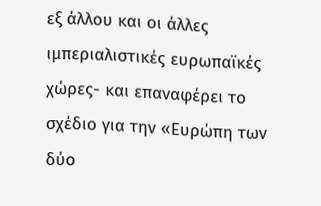εξ άλλου και οι άλλες ιμπεριαλιστικές ευρωπαϊκές χώρες- και επαναφέρει το σχέδιο για την «Ευρώπη των δύο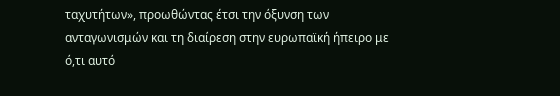ταχυτήτων», προωθώντας έτσι την όξυνση των ανταγωνισμών και τη διαίρεση στην ευρωπαϊκή ήπειρο με ό,τι αυτό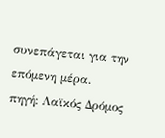συνεπάγεται για την επόμενη μέρα.
πηγή: Λαϊκός Δρόμος